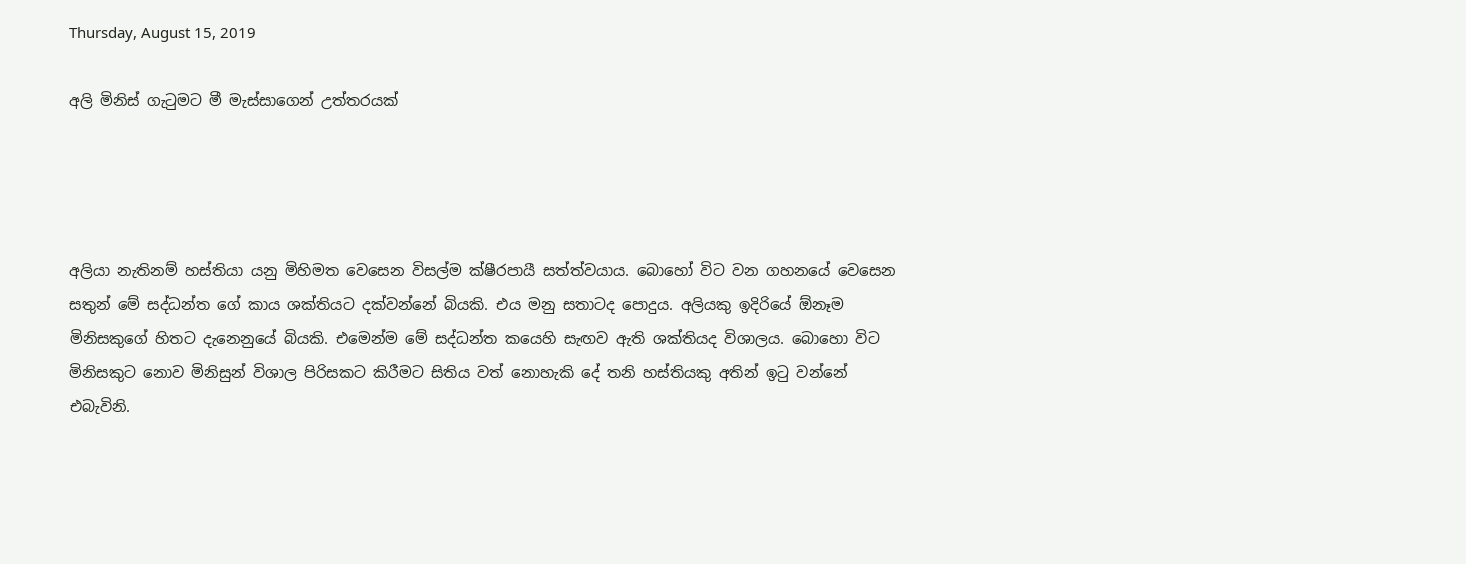Thursday, August 15, 2019

අලි මිනිස් ගැටුමට මී මැස්සාගෙන් උත්තරයක්




අලියා නැතිනම් හස්තියා යනු මිහිමත වෙසෙන විසල්ම ක්ෂීරපායී සත්ත්වයාය. බොහෝ විට වන ගහනයේ වෙසෙන සතුන් මේ සද්ධන්ත ගේ කාය ශක්තියට දක්වන්නේ බියකි. එය මනු සතාටද පොදුය. අලියකු ඉදිරියේ ඕනෑම මිනිසකුගේ හිතට දැනෙනුයේ බියකි. එමෙන්ම මේ සද්ධන්ත කයෙහි සැඟව ඇති ශක්තියද විශාලය. බොහො විට මිනිසකුට නොව මිනිසුන් විශාල පිරිසකට කිරීමට සිතිය වත් නොහැකි දේ තනි හස්තියකු අතින් ඉටු වන්නේ එබැවිනි.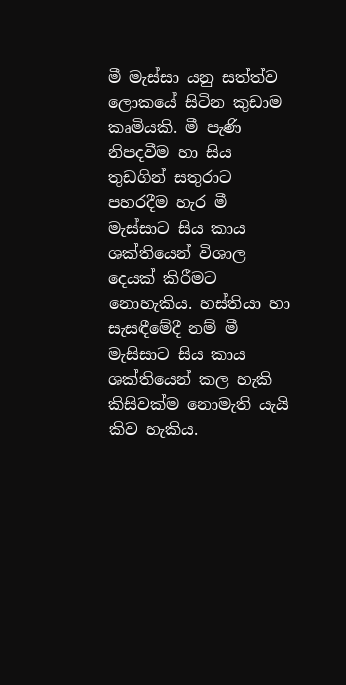මී මැස්සා යනු සත්ත්ව ලොකයේ සිටින කුඩාම කෘමියකි. මී පැණි නිපදවීම හා සිය තුඩගින් සතුරාට පහරදීම හැර මී මැස්සාට සිය කාය ශක්තියෙන් විශාල දෙයක් කිරීමට නොහැකිය. හස්තියා හා සැසඳීමේදී නම් මී මැසිසාට සිය කාය ශක්තියෙන් කල හැකි කිසිවක්ම නොමැති යැයි කිව හැකිය.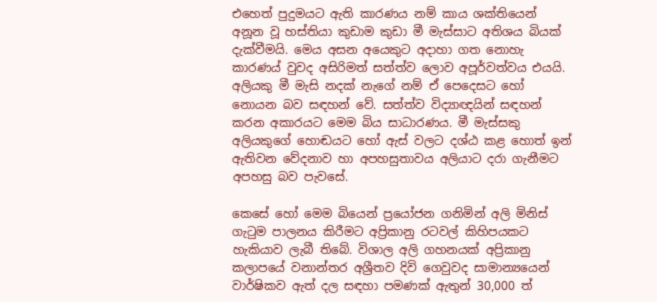එහෙත් පුදුමයට ඇති කාරණය නම් කාය ශක්තියෙන් අනූන වූ හස්තියා කුඩාම කුඩා මී මැස්සාට අතිශය බියක් දැක්වීමයි. මෙය අසන අයෙකුට අදාහා ගත නොහැ කාරණය් වුවද අසිරිමත් සත්ත්ව ලොව අපූර්වත්වය එයයි. අලියකු මී මැසි නදක් නැගේ නම් ඒ පෙදෙසට හෝ නොයන බව සඳහන් වේ. සත්ත්ව විද්‍යාඥයින් සඳහන් කරන අකාරයට මෙම බිය සාධාරණය. මී මැස්සකු අලියකුගේ හොඬයට හෝ ඇස් වලට දශ්ඨ කළ හොත් ඉන් ඇතිවන වේදනාව හා අපහසුතාවය අලියාට දරා ගැනීමට අපහසු බව පැවසේ.

කෙසේ හෝ මෙම බියෙන් ප්‍රයෝජන ගනිමින් අලි මිනිස් ගැටුම පාලනය කිරීමට අප්‍රිකානු රටවල් කිහිපයකට හැකියාව ලැබී තිබේ. විශාල අලි ගහනයක් අප්‍රිකානු කලාපයේ වනාන්තර අශ්‍රීතව දිවි ගෙවුවද සාමාන්‍යයෙන් වාර්ෂිකව ඇත් දල සඳහා පමණක් ඇතුන් 30,000 ත්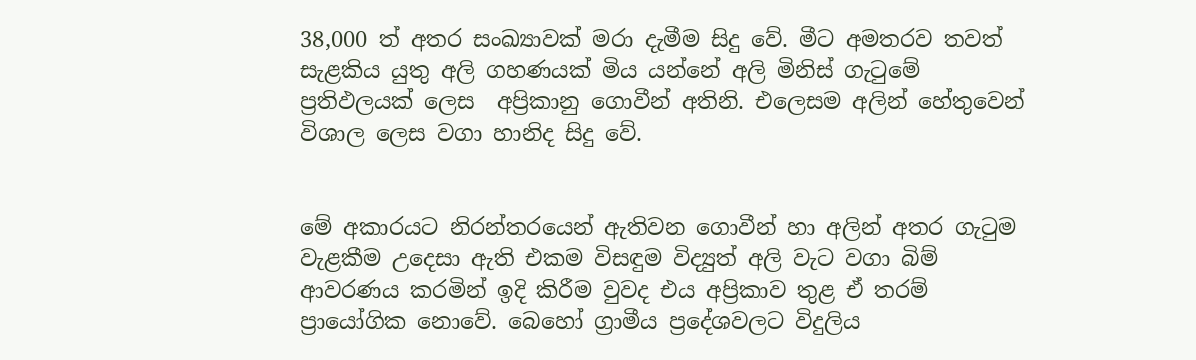38,000 ත් අතර සංඛ්‍යාවක් මරා දැමීම සිදු වේ. මීට අමතරව තවත් සැළකිය යුතු අලි ගහණයක් මිය යන්නේ අලි මිනිස් ගැටුමේ ප්‍රතිඵලයක් ලෙස  අප්‍රිකානු ගොවීන් අතිනි. එලෙසම අලින් හේතුවෙන් විශාල ලෙස වගා හානිද සිදු වේ.


මේ අකාරයට නිරන්තරයෙන් ඇතිවන ගොවීන් හා අලින් අතර ගැටුම වැළකීම උදෙසා ඇති එකම විසඳුම විද්‍යුත් අලි වැට වගා බිම් ආවරණය කරමින් ඉදි කිරීම වුවද එය අප්‍රිකාව තුළ ඒ තරම් ප්‍රායෝගික නොවේ. බෙහෝ ග්‍රාමීය ප්‍රදේශවලට විදුලිය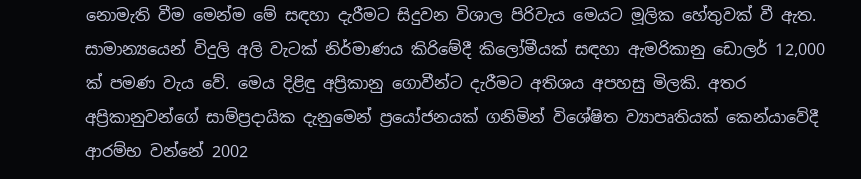නොමැති වීම මෙන්ම මේ සඳහා දැරීමට සිදුවන විශාල පිරිවැය මෙයට මූලික හේතුවක් වී ඇත. සාමාන්‍යයෙන් විදුලි අලි වැටක් නිර්මාණය කිරිමේදී කිලෝමීයක් සඳහා ඇමරිකානු ඩොලර් 12,000 ක් පමණ වැය වේ. මෙය දිළිඳු අප්‍රිකානු ගොවීන්ට දැරීමට අතිශය අපහසු මිලකි. අතර අප්‍රිකානුවන්ගේ සාම්ප්‍රදායික දැනුමෙන් ප්‍රයෝජනයක් ගනිමින් විශේෂිත ව්‍යාපෘතියක් කෙන්යාවේදී ආරම්භ වන්නේ 2002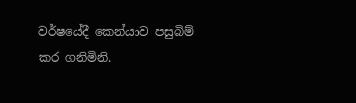වර්ෂයේදී කෙන්යාව පසුබිම් කර ගනිමිනි.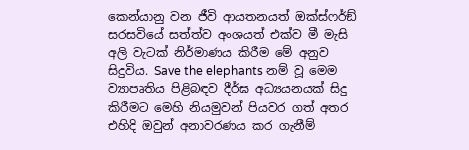කෙන්යානු වන ජීවි ආයතනයත් ඔක්ස්ෆර්ඞ් සරසවියේ සත්ත්ව අංශයත් එක්ව මී මැසි අලි වැටක් නිර්මාණය කිරීම මේ අනුව සිදුවිය. Save the elephants නම් වූ මෙම ව්‍යාපෘතිය පිළිබඳව දීර්ඝ අධ්‍යයනයක් සිදු කිරීමට මෙහි නියමුවන් පියවර ගත් අතර එහිදි ඔවුන් අනාවරණය කර ගැනීම්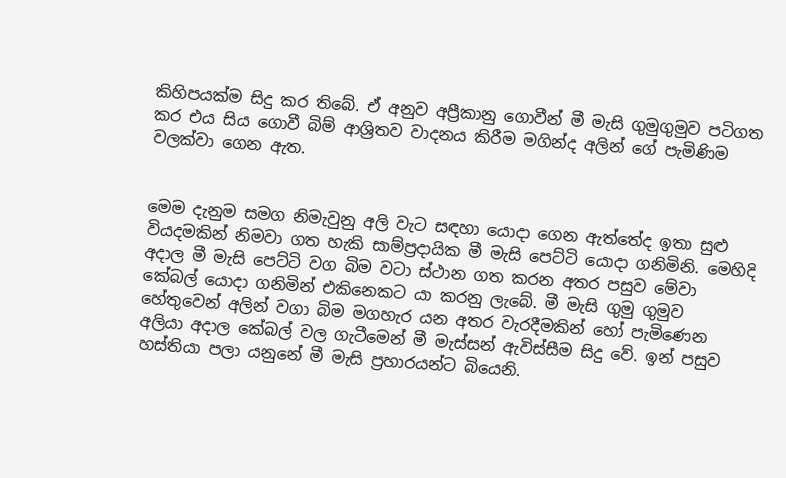කිහිපයක්ම සිදු කර තිබේ. ඒ අනුව අප්‍රීකානු ගොවීන් මී මැසි ගුමුගුමුව පටිගත කර එය සිය ගොවී බිම් ආශ්‍රිතව වාදනය කිරීම මගින්ද අලින් ගේ පැමිණිම වලක්වා ගෙන ඇත.


මෙම දැනුම සමග නිමැවුනු අලි වැට සඳහා යොදා ගෙන ඇත්තේද ඉතා සුළු වියදමකින් නිමවා ගත හැකි සාම්ප්‍රදායික මී මැසි පෙට්ටි යොදා ගනිමිනි. මෙහිදි අදාල මී මැසි පෙට්ටි වග බිම වටා ස්ථාන ගත කරන අතර පසුව මේවා කේබල් යොදා ගනිමින් එකිනෙකට යා කරනු ලැබේ. මී මැසි ගුමු ගුමුව හේතුවෙන් අලින් වගා බිම මගහැර යන අතර වැරදීමකින් හෝ පැමිණෙන අලියා අදාල කේබල් වල ගැටීමෙන් මී මැස්සන් ඇවිස්සීම සිදු වේ. ඉන් පසුව හස්තියා පලා යනුනේ මී මැසි ප්‍රහාරයන්ට බියෙනි.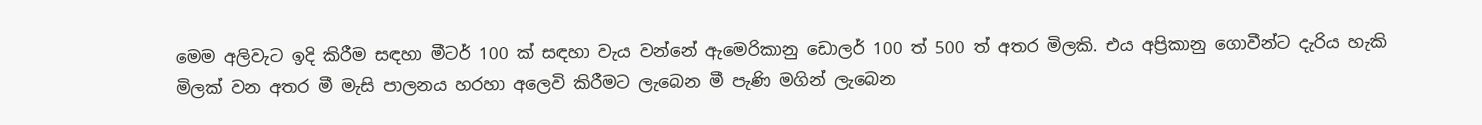මෙම අලිවැට ඉදි කිරීම සඳහා මීටර් 100 ක් සඳහා වැය වන්නේ ඇමෙරිකානු ඩොලර් 100 ත් 500 ත් අතර මිලකි. එය අප්‍රිකානු ගොවීන්ට දැරිය හැකි මිලක් වන අතර මී මැසි පාලනය හරහා අලෙවි කිරීමට ලැබෙන මී පැණි මගින් ලැබෙන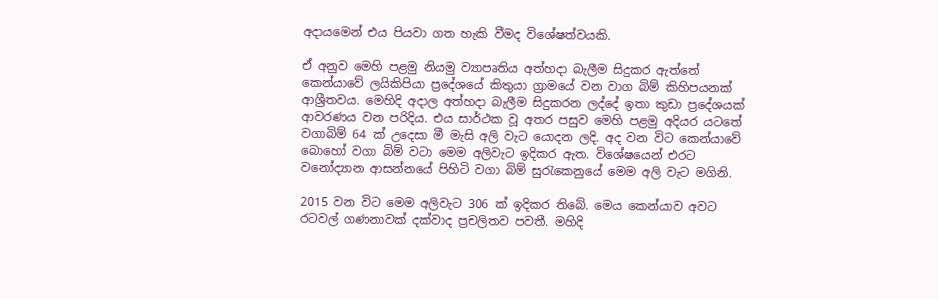අදායමෙන් එය පියවා ගත හැකි වීමද විශේෂත්වයකි.

ඒ අනුව මෙහි පළමු නියමු ව්‍යාපෘතිය අත්හදා බැලීම සිදුකර ඇත්තේ කෙන්යාවේ ලයිකිපියා ප්‍රදේශයේ කිතුයා ග්‍රාමයේ වන වාග බිම් කිහිපයනක් ආශ්‍රීතවය. මෙහිදි අදාල අත්හදා බැලීම සිදුකරන ලද්දේ ඉතා කුඩා ප්‍රදේශයක් ආවරණය වන පරිදිය. එය සාර්ථක වූ අතර පසුව මෙහි පළමු අදියර යටතේ වගාබිම් 64 ක් උදෙසා මී මැසි අලි වැට යොදන ලදි. අද වන විට කෙන්යාවේ බොහෝ වගා බිම් වටා මෙම අලිවැට ඉදිකර ඇත. විශේෂයෙන් එරට වනෝද්‍යාන ආසන්නයේ පිහිටි වගා බිම් සුරැකෙනුයේ මෙම අලි වැට මගිනි.

2015 වන විට මෙම අලිවැට 306 ක් ඉදිකර තිබේ. මෙය කෙන්යාව අවට රටවල් ගණනාවක් දක්වාද ප්‍රචලිතව පවතී. මහිදි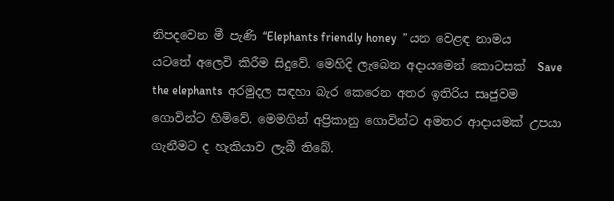නිපදවෙන මී පැණි “Elephants friendly honey  ” යන වෙළඳ නාමය යටතේ අලෙවි කිරීම සිදුවේ. මෙහිදි ලැබෙන අදායමෙන් කොටසක්  Save the elephants  අරමුදල සඳහා බැර කෙරෙන අතර ඉතිරිය සෘජුවම ගොවින්ට හිමිවේ. මෙමගින් අප්‍රිකානු ගොවින්ට අමතර ආදායමක් උපයා ගැනීමට ද හැකියාව ලැබී තිබේ.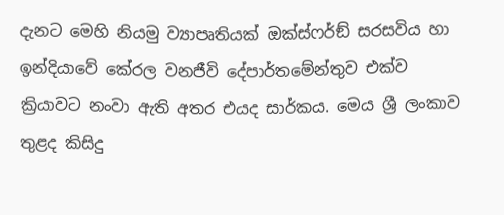දැනට මෙහි නියමු ව්‍යාපෘතියක් ඔක්ස්ෆර්ඞ් සරසවිය හා ඉන්දියාවේ කේරල වනජීවි දේපාර්තමේන්තුව එක්ව ක්‍රියාවට නංවා ඇති අතර එයද සාර්කය. මෙය ශ්‍රී ලංකාව තුළද කිසිදු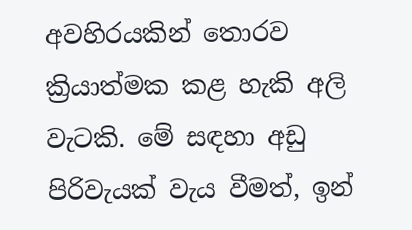අවහිරයකින් තොරව ක්‍රියාත්මක කළ හැකි අලි වැටකි. මේ සඳහා අඩු පිරිවැයක් වැය වීමත්, ඉන්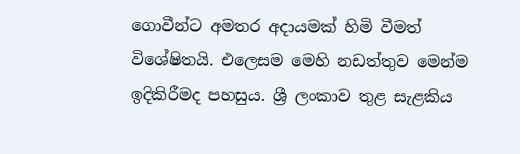ගොවීන්ට අමතර අදායමක් හිමි වීමත් විශේෂිතයි. එලෙසම මෙහි නඩත්තුව මෙන්ම ඉදිකිරීමද පහසුය. ශ්‍රී ලංකාව තුළ සැළකිය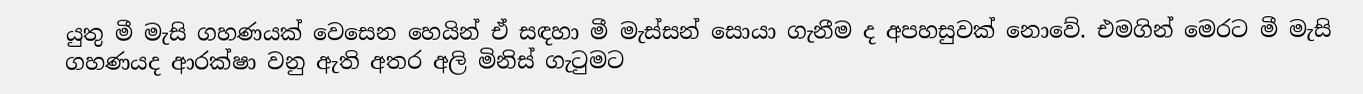යුතු මී මැසි ගහණයක් වෙසෙන හෙයින් ඒ සඳහා මී මැස්සන් සොයා ගැනීම ද අපහසුවක් නොවේ. එමගින් මෙරට මී මැසි ගහණයද ආරක්ෂා වනු ඇති අතර අලි මිනිස් ගැටුමට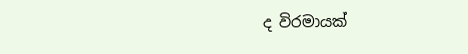ද විරමායක්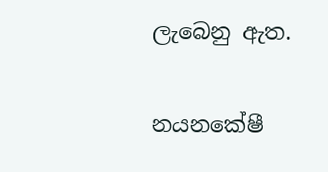ලැබෙනු ඇත.

නයනකේෂී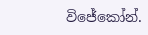විජේකෝන්.